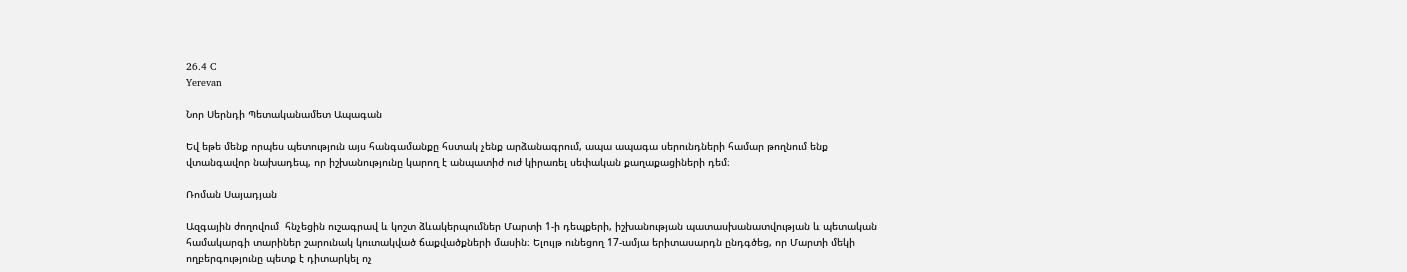26.4 C
Yerevan

Նոր Սերնդի Պետականամետ Ապագան

Եվ եթե մենք որպես պետություն այս հանգամանքը հստակ չենք արձանագրում, ապա ապագա սերունդների համար թողնում ենք վտանգավոր նախադեպ, որ իշխանությունը կարող է անպատիժ ուժ կիրառել սեփական քաղաքացիների դեմ։

Ռոման Սայադյան

Ազգային ժողովում  հնչեցին ուշագրավ և կոշտ ձևակերպումներ Մարտի 1‑ի դեպքերի, իշխանության պատասխանատվության և պետական համակարգի տարիներ շարունակ կուտակված ճաքվածքների մասին։ Ելույթ ունեցող 17-ամյա երիտասարդն ընդգծեց, որ Մարտի մեկի ողբերգությունը պետք է դիտարկել ոչ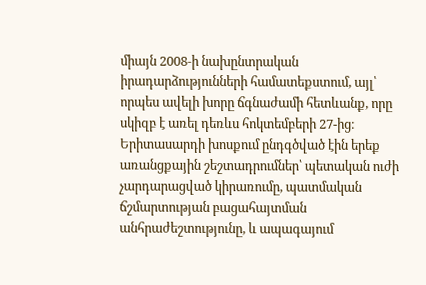միայն 2008‑ի նախընտրական իրադարձությունների համատեքստում, այլ՝ որպես ավելի խորը ճգնաժամի հետևանք, որը սկիզբ է առել դեռևս հոկտեմբերի 27-ից։ Երիտասարդի խոսքում ընդգծված էին երեք առանցքային շեշտադրումներ՝ պետական ուժի չարդարացված կիրառումը, պատմական ճշմարտության բացահայտման անհրաժեշտությունը, և ապագայում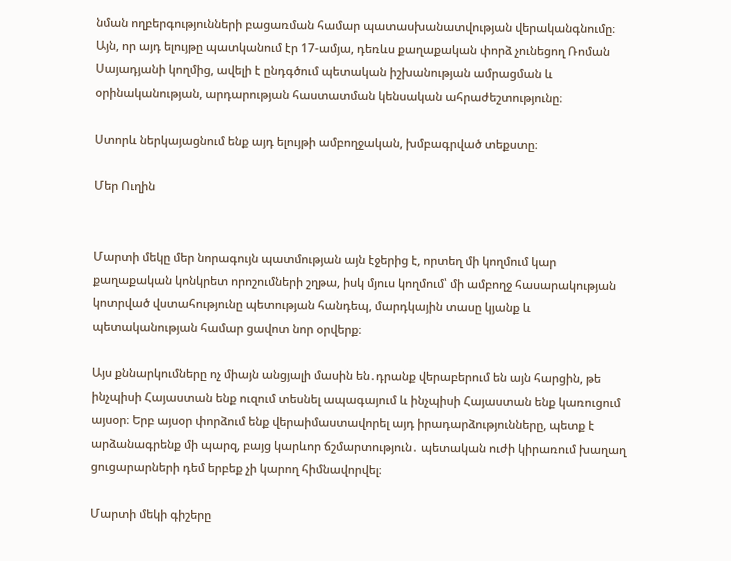նման ողբերգությունների բացառման համար պատասխանատվության վերականգնումը։
Այն, որ այդ ելույթը պատկանում էր 17-ամյա, դեռևս քաղաքական փորձ չունեցող Ռոման Սայադյանի կողմից, ավելի է ընդգծում պետական իշխանության ամրացման և օրինականության, արդարության հաստատման կենսական ահրաժեշտությունը։

Ստորև ներկայացնում ենք այդ ելույթի ամբողջական, խմբագրված տեքստը։

Մեր Ուղին


Մարտի մեկը մեր նորագույն պատմության այն էջերից է, որտեղ մի կողմում կար քաղաքական կոնկրետ որոշումների շղթա, իսկ մյուս կողմում՝ մի ամբողջ հասարակության կոտրված վստահությունը պետության հանդեպ, մարդկային տասը կյանք և պետականության համար ցավոտ նոր օրվերք։

Այս քննարկումները ոչ միայն անցյալի մասին են․դրանք վերաբերում են այն հարցին, թե ինչպիսի Հայաստան ենք ուզում տեսնել ապագայում և ինչպիսի Հայաստան ենք կառուցում այսօր։ Երբ այսօր փորձում ենք վերաիմաստավորել այդ իրադարձությունները, պետք է արձանագրենք մի պարզ, բայց կարևոր ճշմարտություն․ պետական ուժի կիրառում խաղաղ ցուցարարների դեմ երբեք չի կարող հիմնավորվել։

Մարտի մեկի գիշերը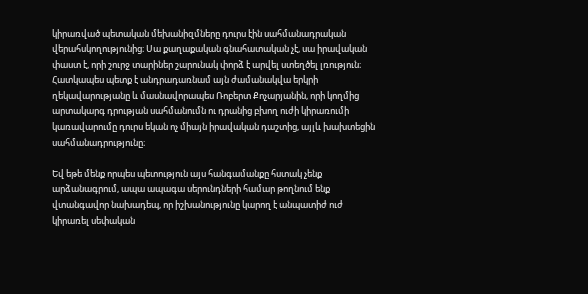կիրառված պետական մեխանիզմները դուրս էին սահմանադրական վերահսկողությունից։ Սա քաղաքական գնահատական չէ, սա իրավական փաստ է, որի շուրջ տարիներ շարունակ փորձ է արվել ստեղծել լռություն։ Հատկապես պետք է անդրադառնամ այն ժամանակվա երկրի ղեկավարությանը և մասնավորապես Ռոբերտ Քոչարյանին, որի կողմից արտակարգ դրության սահմանումն ու դրանից բխող ուժի կիրառումի կառավարումը դուրս եկան ոչ միայն իրավական դաշտից, այլև խախտեցին սահմանադրությունը։

Եվ եթե մենք որպես պետություն այս հանգամանքը հստակ չենք արձանագրում, ապա ապագա սերունդների համար թողնում ենք վտանգավոր նախադեպ, որ իշխանությունը կարող է անպատիժ ուժ կիրառել սեփական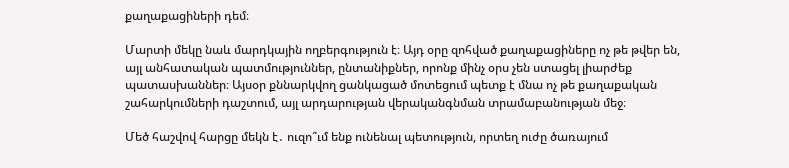քաղաքացիների դեմ։

Մարտի մեկը նաև մարդկային ողբերգություն է։ Այդ օրը զոհված քաղաքացիները ոչ թե թվեր են, այլ անհատական պատմություններ, ընտանիքներ, որոնք մինչ օրս չեն ստացել լիարժեք պատասխաններ։ Այսօր քննարկվող ցանկացած մոտեցում պետք է մնա ոչ թե քաղաքական շահարկումների դաշտում, այլ արդարության վերականգնման տրամաբանության մեջ։

Մեծ հաշվով հարցը մեկն է․ ուզո՞ւմ ենք ունենալ պետություն, որտեղ ուժը ծառայում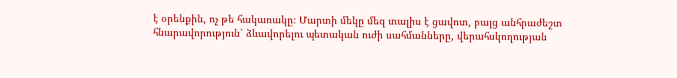է օրենքին, ոչ թե հակառակը։ Մարտի մեկը մեզ տալիս է ցավոտ, բայց անհրաժեշտ հնարավորություն՝ ձևավորելու պետական ուժի սահմանները, վերահսկողության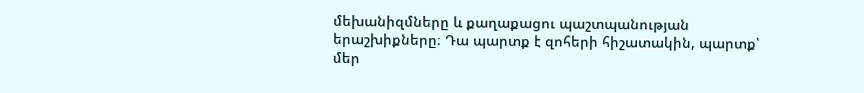մեխանիզմները և քաղաքացու պաշտպանության երաշխիքները։ Դա պարտք է զոհերի հիշատակին, պարտք՝ մեր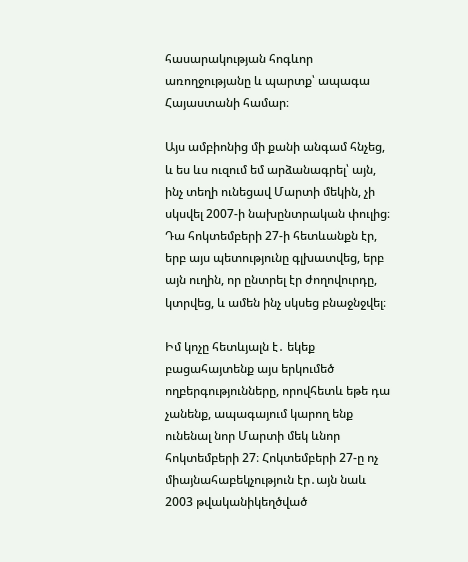հասարակության հոգևոր առողջությանը և պարտք՝ ապագա Հայաստանի համար։

Այս ամբիոնից մի քանի անգամ հնչեց, և ես ևս ուզում եմ արձանագրել՝ այն, ինչ տեղի ունեցավ Մարտի մեկին, չի սկսվել 2007‑ի նախընտրական փուլից։ Դա հոկտեմբերի 27‑ի հետևանքն էր, երբ այս պետությունը գլխատվեց, երբ այն ուղին, որ ընտրել էր ժողովուրդը, կտրվեց, և ամեն ինչ սկսեց բնաջնջվել։

Իմ կոչը հետևյալն է․ եկեք բացահայտենք այս երկումեծ ողբերգությունները, որովհետև եթե դա չանենք, ապագայում կարող ենք ունենալ նոր Մարտի մեկ ևնոր հոկտեմբերի 27։ Հոկտեմբերի 27‑ը ոչ միայնահաբեկչություն էր․այն նաև 2003 թվականիկեղծված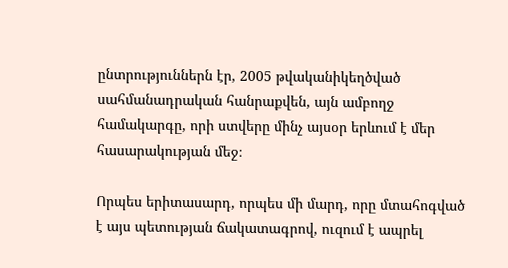ընտրություններն էր, 2005 թվականիկեղծված սահմանադրական հանրաքվեն, այն ամբողջ համակարգը, որի ստվերը մինչ այսօր երևում է մեր հասարակության մեջ։

Որպես երիտասարդ, որպես մի մարդ, որը մտահոգված է այս պետության ճակատագրով, ուզում է ապրել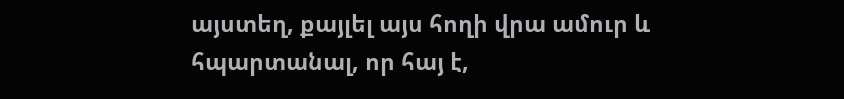այստեղ, քայլել այս հողի վրա ամուր և հպարտանալ, որ հայ է,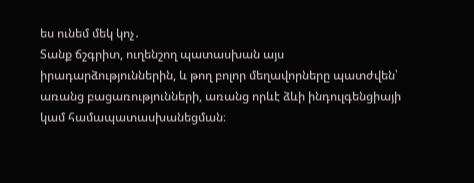ես ունեմ մեկ կոչ․
Տանք ճշգրիտ, ուղենշող պատասխան այս իրադարձություններին, և թող բոլոր մեղավորները պատժվեն՝ առանց բացառությունների, առանց որևէ ձևի ինդուլգենցիայի կամ համապատասխանեցման։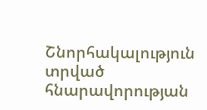Շնորհակալություն տրված հնարավորության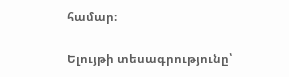համար։

Ելույթի տեսագրությունը՝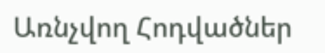Առնչվող Հոդվածներ